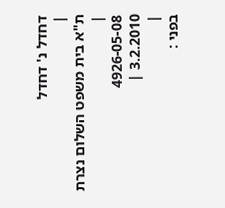דחדל נ' דחדל
|
ת"א בית משפט השלום נצרת |
4926-05-08
3.2.2010 |
|
בפני :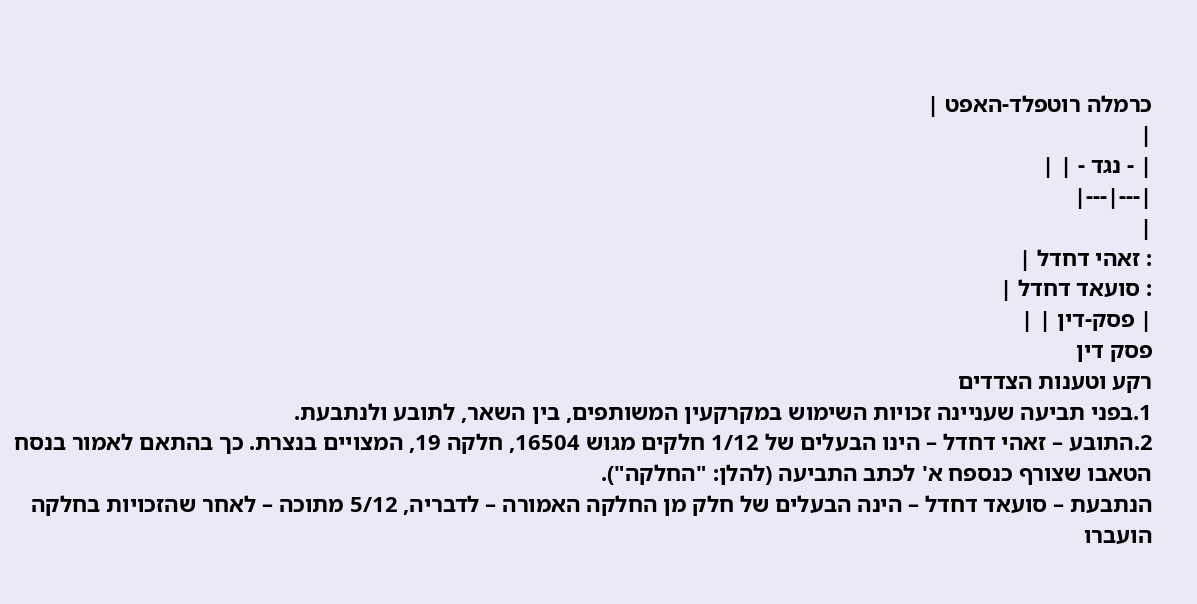כרמלה רוטפלד-האפט |
|
| - נגד - | |
|---|---|
|
: זאהי דחדל |
: סועאד דחדל |
| פסק-דין | |
פסק דין
רקע וטענות הצדדים
1.בפני תביעה שעניינה זכויות השימוש במקרקעין המשותפים, בין השאר, לתובע ולנתבעת.
2.התובע – זאהי דחדל – הינו הבעלים של 1/12 חלקים מגוש 16504, חלקה 19, המצויים בנצרת. כך בהתאם לאמור בנסח הטאבו שצורף כנספח א' לכתב התביעה (להלן: "החלקה").
הנתבעת – סועאד דחדל – הינה הבעלים של חלק מן החלקה האמורה – לדבריה, 5/12 מתוכה – לאחר שהזכויות בחלקה הועברו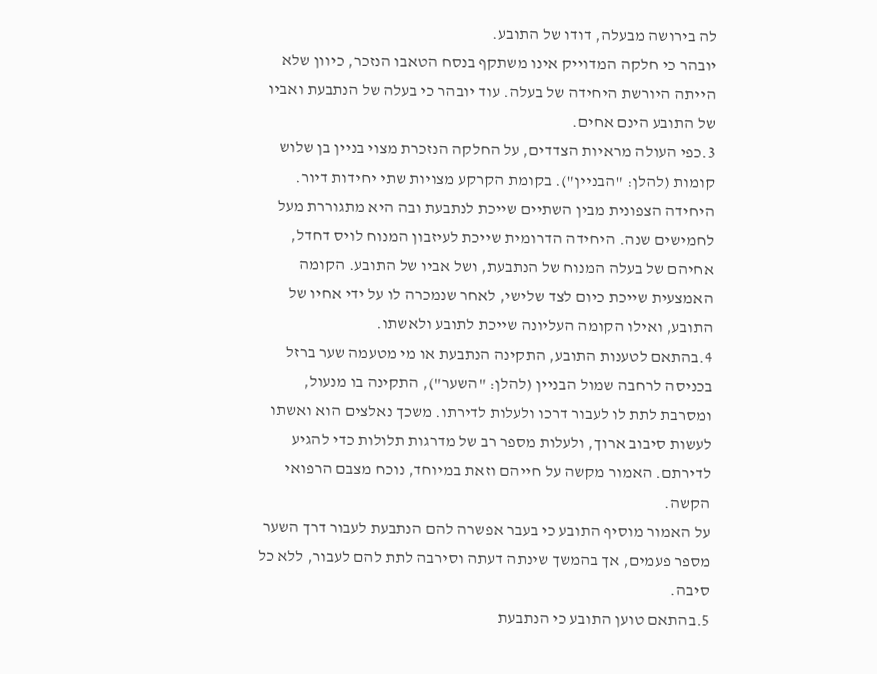לה בירושה מבעלה, דודו של התובע.
יובהר כי חלקה המדוייק אינו משתקף בנסח הטאבו הנזכר, כיוון שלא הייתה היורשת היחידה של בעלה. עוד יובהר כי בעלה של הנתבעת ואביו של התובע הינם אחים.
3.כפי העולה מראיות הצדדים, על החלקה הנזכרת מצוי בניין בן שלוש קומות (להלן: "הבניין"). בקומת הקרקע מצויות שתי יחידות דיור. היחידה הצפונית מבין השתיים שייכת לנתבעת ובה היא מתגוררת מעל לחמישים שנה. היחידה הדרומית שייכת לעיזבון המנוח לויס דחדל, אחיהם של בעלה המנוח של הנתבעת, ושל אביו של התובע. הקומה האמצעית שייכת כיום לצד שלישי, לאחר שנמכרה לו על ידי אחיו של התובע, ואילו הקומה העליונה שייכת לתובע ולאשתו.
4.בהתאם לטענות התובע, התקינה הנתבעת או מי מטעמה שער ברזל בכניסה לרחבה שמול הבניין (להלן: "השער"), התקינה בו מנעול, ומסרבת לתת לו לעבור דרכו ולעלות לדירתו. משכך נאלצים הוא ואשתו לעשות סיבוב ארוך, ולעלות מספר רב של מדרגות תלולות כדי להגיע לדירתם. האמור מקשה על חייהם וזאת במיוחד, נוכח מצבם הרפואי הקשה.
על האמור מוסיף התובע כי בעבר אפשרה להם הנתבעת לעבור דרך השער מספר פעמים, אך בהמשך שינתה דעתה וסירבה לתת להם לעבור, ללא כל סיבה.
5.בהתאם טוען התובע כי הנתבעת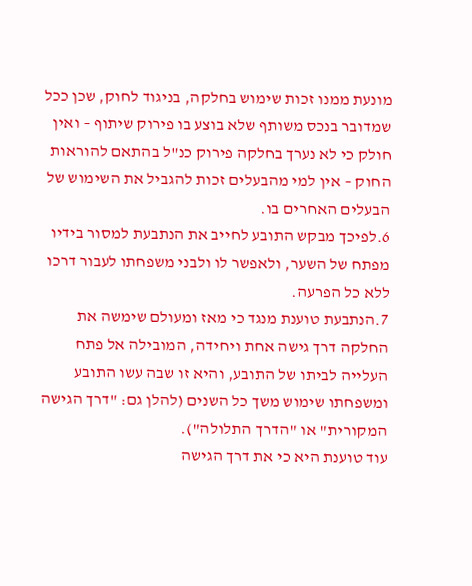מונעת ממנו זכות שימוש בחלקה, בניגוד לחוק, שכן ככל שמדובר בנכס משותף שלא בוצע בו פירוק שיתוף – ואין חולק כי לא נערך בחלקה פירוק כנ"ל בהתאם להוראות החוק – אין למי מהבעלים זכות להגביל את השימוש של הבעלים האחרים בו.
6.לפיכך מבקש התובע לחייב את הנתבעת למסור בידיו מפתח של השער, ולאפשר לו ולבני משפחתו לעבור דרכו ללא כל הפרעה.
7.הנתבעת טוענת מנגד כי מאז ומעולם שימשה את החלקה דרך גישה אחת ויחידה, המובילה אל פתח העלייה לביתו של התובע, והיא זו שבה עשו התובע ומשפחתו שימוש משך כל השנים (להלן גם: "דרך הגישה המקורית" או "הדרך התלולה").
עוד טוענת היא כי את דרך הגישה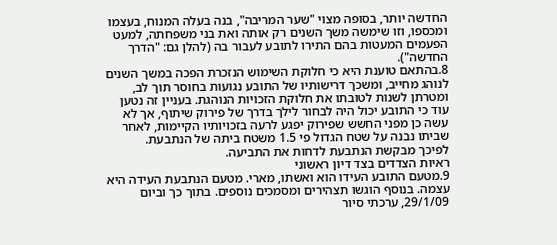החדשה יותר, בסופה מצוי "שער המריבה", בנה בעלה המנוח, בעצמו ומכספו, וזו שימשה משך השנים רק אותה ואת בני משפחתה, למעט הפעמים המעטות בהם התירו לתובע לעבור בה (להלן גם: "הדרך החדשה").
8.בהתאם טוענת היא כי חלוקת השימוש הנזכרת הפכה במשך השנים לנוהג מחייב, ומשכך דרישותיו של התובע נגועות בחוסר תוך לב, ומטרתן לשנות לטובתו את חלוקת הזכויות הנוהגת. בעניין זה נטען עוד כי התובע יכול היה לבחור לילך בדרך של פירוק שיתוף, אך לא עשה כן מפני החשש שפירוק יפגע לרעה בזכויותיו הקיימות, לאחר שביתו נבנה על שטח הגדול פי 1.5 משטח ביתה של הנתבעת.
לפיכך מבקשת הנתבעת לדחות את התביעה.
ראיות הצדדים בצד דיון ראשוני
9.מטעם התובע העידו הוא ואשתו, מארי. מטעם הנתבעת העידה היא עצמה. בנוסף הוגשו תצהירים ומסמכים נוספים. בתוך כך וביום 29/1/09, ערכתי סיור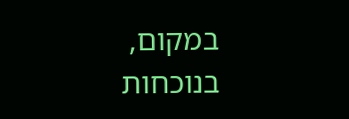במקום, בנוכחות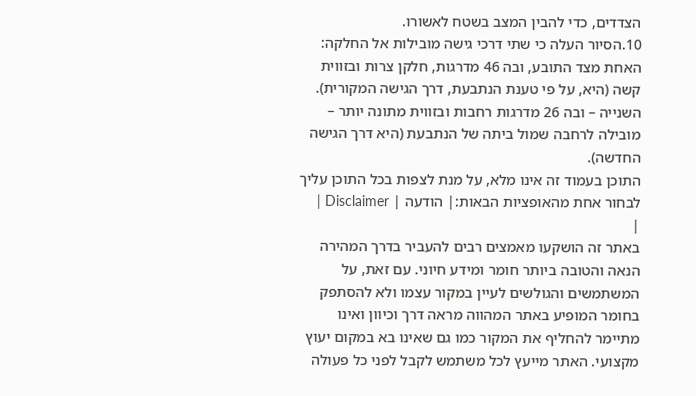הצדדים, כדי להבין המצב בשטח לאשורו.
10.הסיור העלה כי שתי דרכי גישה מובילות אל החלקה:
האחת מצד התובע, ובה 46 מדרגות, חלקן צרות ובזווית קשה (היא, על פי טענת הנתבעת, דרך הגישה המקורית).
השנייה – ובה 26 מדרגות רחבות ובזווית מתונה יותר – מובילה לרחבה שמול ביתה של הנתבעת (היא דרך הגישה החדשה).
התוכן בעמוד זה אינו מלא, על מנת לצפות בכל התוכן עליך לבחור אחת מהאופציות הבאות:| הודעה | Disclaimer |
|
באתר זה הושקעו מאמצים רבים להעביר בדרך המהירה הנאה והטובה ביותר חומר ומידע חיוני. עם זאת, על המשתמשים והגולשים לעיין במקור עצמו ולא להסתפק בחומר המופיע באתר המהווה מראה דרך וכיוון ואינו מתיימר להחליף את המקור כמו גם שאינו בא במקום יעוץ מקצועי. האתר מייעץ לכל משתמש לקבל לפני כל פעולה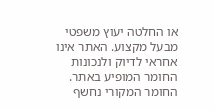או החלטה יעוץ משפטי מבעל מקצוע. האתר אינו אחראי לדיוק ולנכונות החומר המופיע באתר. החומר המקורי נחשף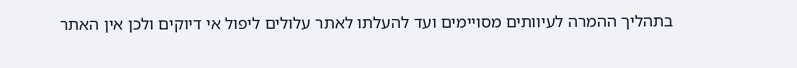בתהליך ההמרה לעיוותים מסויימים ועד להעלתו לאתר עלולים ליפול אי דיוקים ולכן אין האתר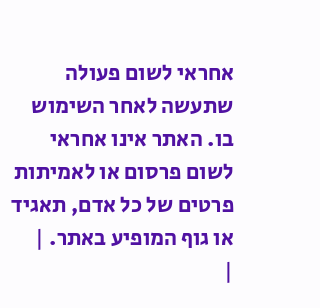אחראי לשום פעולה שתעשה לאחר השימוש בו. האתר אינו אחראי לשום פרסום או לאמיתות פרטים של כל אדם, תאגיד או גוף המופיע באתר. |
|